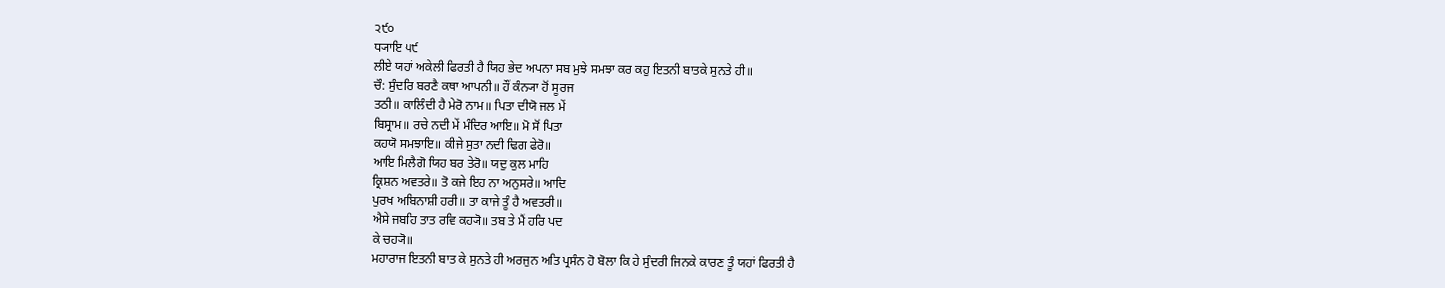੨੯੦
ਧ੍ਯਾਇ ੫੯
ਲੀਏ ਯਹਾਂ ਅਕੇਲੀ ਫਿਰਤੀ ਹੈ ਯਿਹ ਭੇਦ ਅਪਨਾ ਸਬ ਮੁਝੇ ਸਮਝਾ ਕਰ ਕਹੁ ਇਤਨੀ ਬਾਤਕੇ ਸੁਨਤੇ ਹੀ॥
ਚੌ: ਸੁੰਦਰਿ ਬਰਣੈ ਕਥਾ ਆਪਨੀ॥ ਹੌਂ ਕੰਨ੍ਯਾ ਹੋਂ ਸੂਰਜ
ਤਠੀ॥ ਕਾਲਿੰਦੀ ਹੈ ਮੇਰੋ ਨਾਮ॥ ਪਿਤਾ ਦੀਯੋ ਜਲ ਮੇਂ
ਬਿਸ੍ਰਾਮ॥ ਰਚੇ ਨਦੀ ਮੇਂ ਮੰਦਿਰ ਆਇ॥ ਮੋ ਸੋਂ ਪਿਤਾ
ਕਹਯੋ ਸਮਝਾਇ॥ ਕੀਜੇ ਸੁਤਾ ਨਦੀ ਢਿਗ ਫੇਰੋ॥
ਆਇ ਮਿਲੈਗੋ ਯਿਹ ਬਰ ਤੇਰੋ॥ ਯਦੁ ਕੁਲ ਮਾਹਿ
ਕ੍ਰਿਸ਼ਨ ਅਵਤਰੇ॥ ਤੋ ਕਜੇ ਇਹ ਨਾ ਅਨੁਸਰੇ॥ ਆਦਿ
ਪੁਰਖ ਅਬਿਨਾਸ਼ੀ ਹਰੀ॥ ਤਾ ਕਾਜੇ ਤੂੰ ਹੈ ਅਵਤਰੀ॥
ਐਸੇ ਜਬਹਿ ਤਾਤ ਰਵਿ ਕਹ੍ਯੋ॥ ਤਬ ਤੇ ਮੈਂ ਹਰਿ ਪਦ
ਕੇ ਚਹ੍ਯੋ॥
ਮਹਾਰਾਜ ਇਤਨੀ ਬਾਤ ਕੇ ਸੁਨਤੇ ਹੀ ਅਰਜੁਨ ਅਤਿ ਪ੍ਰਸੰਨ ਹੋ ਬੋਲਾ ਕਿ ਹੇ ਸੁੰਦਰੀ ਜਿਨਕੇ ਕਾਰਣ ਤੂੰ ਯਹਾਂ ਫਿਰਤੀ ਹੈ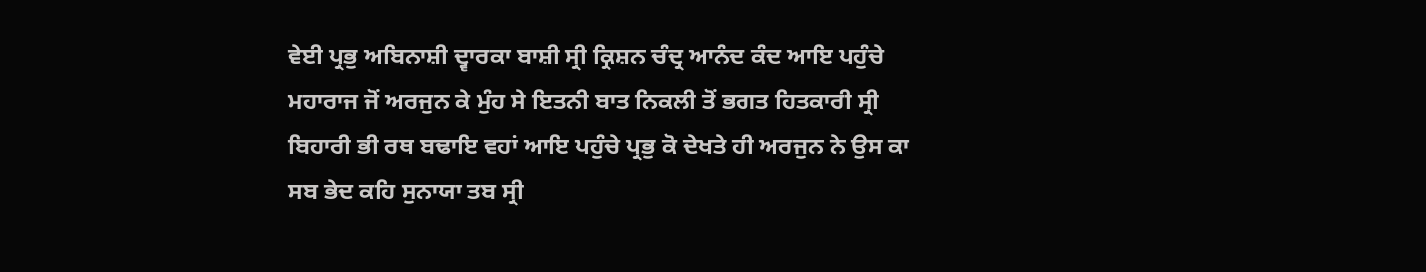ਵੇਈ ਪ੍ਰਭੁ ਅਬਿਨਾਸ਼ੀ ਦ੍ਵਾਰਕਾ ਬਾਸ਼ੀ ਸ੍ਰੀ ਕ੍ਰਿਸ਼ਨ ਚੰਦ੍ਰ ਆਨੰਦ ਕੰਦ ਆਇ ਪਹੁੰਚੇ ਮਹਾਰਾਜ ਜੋਂ ਅਰਜੁਨ ਕੇ ਮੁੰਹ ਸੇ ਇਤਨੀ ਬਾਤ ਨਿਕਲੀ ਤੋਂ ਭਗਤ ਹਿਤਕਾਰੀ ਸ੍ਰੀ ਬਿਹਾਰੀ ਭੀ ਰਥ ਬਢਾਇ ਵਹਾਂ ਆਇ ਪਹੁੰਚੇ ਪ੍ਰਭੁ ਕੋ ਦੇਖਤੇ ਹੀ ਅਰਜੁਨ ਨੇ ਉਸ ਕਾ ਸਬ ਭੇਦ ਕਹਿ ਸੁਨਾਯਾ ਤਬ ਸ੍ਰੀ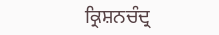ਕ੍ਰਿਸ਼ਨਚੰਦ੍ਰ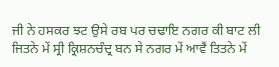ਜੀ ਨੇ ਹਸਕਰ ਝਟ ਉਸੇ ਰਬ ਪਰ ਚਢਾਇ ਨਗਰ ਕੀ ਬਾਟ ਲੀ ਜਿਤਨੇ ਮੇਂ ਸ੍ਰੀ ਕ੍ਰਿਸ਼ਨਚੰਦ੍ਰ ਬਨ ਸੇ ਨਗਰ ਮੇਂ ਆਵੈਂ ਤਿਤਨੇ ਮੇਂ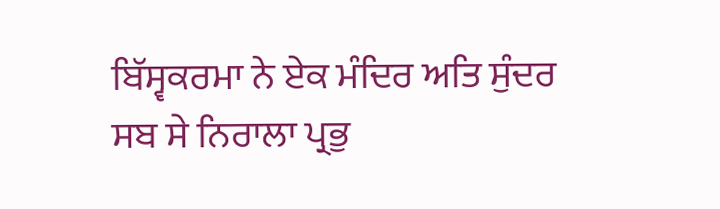ਬਿੱਸ੍ਵਕਰਮਾ ਨੇ ਏਕ ਮੰਦਿਰ ਅਤਿ ਸੁੰਦਰ ਸਬ ਸੇ ਨਿਰਾਲਾ ਪ੍ਰਭੁ